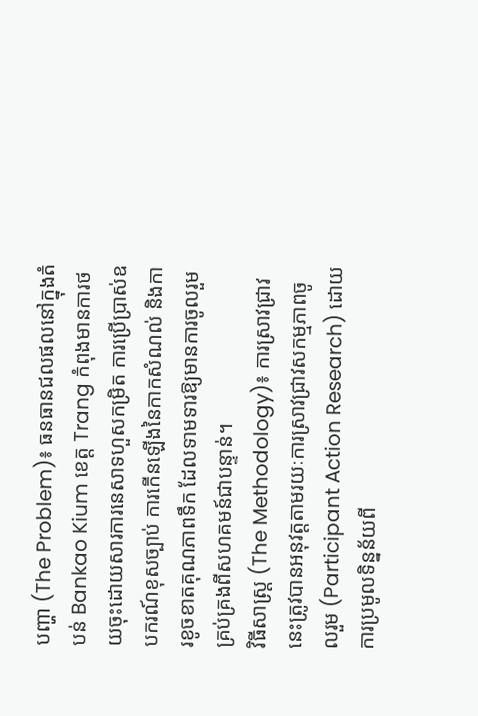បញ្ហា (The Problem)៖ ធនធានជលផលនៅក្នុងតំបន់ Bankao Kium ខេត្ត Trang កំពុងមានការថយចុះដោយសារការនេសាទហួសកម្រិត ការប្រើប្រាស់ឧបករណ៍ខុសច្បាប់ ការកើនឡើងនៃកាកសំណល់ និងការខូចខាតគុណភាពទឹក ដែលទាមទារឱ្យមានការចូលរួមគ្រប់គ្រងពីសហគមន៍ជាបន្ទាន់។
វិធីសាស្ត្រ (The Methodology)៖ ការស្រាវជ្រាវនេះត្រូវបានអនុវត្តតាមរយៈការស្រាវជ្រាវសកម្មភាពចូលរួម (Participant Action Research) ដោយការប្រមូលទិន្នន័យពី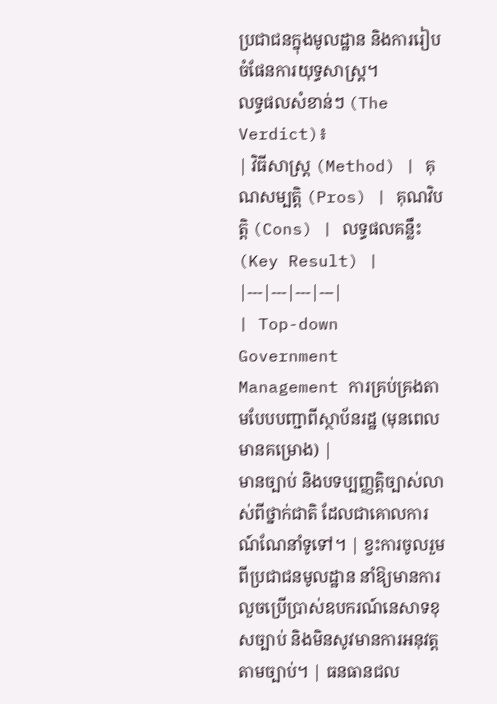ប្រជាជនក្នុងមូលដ្ឋាន និងការរៀបចំផែនការយុទ្ធសាស្ត្រ។
លទ្ធផលសំខាន់ៗ (The Verdict)៖
| វិធីសាស្ត្រ (Method) | គុណសម្បត្តិ (Pros) | គុណវិបត្តិ (Cons) | លទ្ធផលគន្លឹះ (Key Result) |
|---|---|---|---|
| Top-down Government Management ការគ្រប់គ្រងតាមបែបបញ្ជាពីស្ថាប័នរដ្ឋ (មុនពេលមានគម្រោង) |
មានច្បាប់ និងបទប្បញ្ញត្តិច្បាស់លាស់ពីថ្នាក់ជាតិ ដែលជាគោលការណ៍ណែនាំទូទៅ។ | ខ្វះការចូលរួមពីប្រជាជនមូលដ្ឋាន នាំឱ្យមានការលួចប្រើប្រាស់ឧបករណ៍នេសាទខុសច្បាប់ និងមិនសូវមានការអនុវត្តតាមច្បាប់។ | ធនធានជល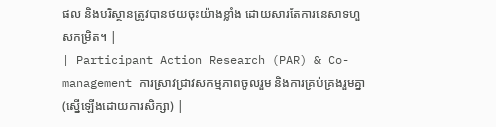ផល និងបរិស្ថានត្រូវបានថយចុះយ៉ាងខ្លាំង ដោយសារតែការនេសាទហួសកម្រិត។ |
| Participant Action Research (PAR) & Co-management ការស្រាវជ្រាវសកម្មភាពចូលរួម និងការគ្រប់គ្រងរួមគ្នា (ស្នើឡើងដោយការសិក្សា) |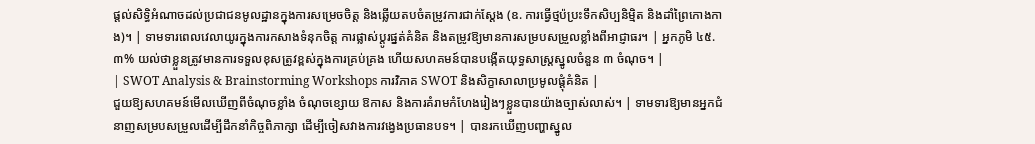ផ្តល់សិទ្ធិអំណាចដល់ប្រជាជនមូលដ្ឋានក្នុងការសម្រេចចិត្ត និងឆ្លើយតបចំតម្រូវការជាក់ស្តែង (ឧ. ការធ្វើថ្មប៉ប្រះទឹកសិប្បនិម្មិត និងដាំព្រៃកោងកាង)។ | ទាមទារពេលវេលាយូរក្នុងការកសាងទំនុកចិត្ត ការផ្លាស់ប្តូរផ្នត់គំនិត និងតម្រូវឱ្យមានការសម្របសម្រួលខ្លាំងពីអាជ្ញាធរ។ | អ្នកភូមិ ៤៥.៣% យល់ថាខ្លួនត្រូវមានការទទួលខុសត្រូវខ្ពស់ក្នុងការគ្រប់គ្រង ហើយសហគមន៍បានបង្កើតយុទ្ធសាស្ត្រស្នូលចំនួន ៣ ចំណុច។ |
| SWOT Analysis & Brainstorming Workshops ការវិភាគ SWOT និងសិក្ខាសាលាប្រមូលផ្តុំគំនិត |
ជួយឱ្យសហគមន៍មើលឃើញពីចំណុចខ្លាំង ចំណុចខ្សោយ ឱកាស និងការគំរាមកំហែងរៀងៗខ្លួនបានយ៉ាងច្បាស់លាស់។ | ទាមទារឱ្យមានអ្នកជំនាញសម្របសម្រួលដើម្បីដឹកនាំកិច្ចពិភាក្សា ដើម្បីចៀសវាងការវង្វេងប្រធានបទ។ | បានរកឃើញបញ្ហាស្នូល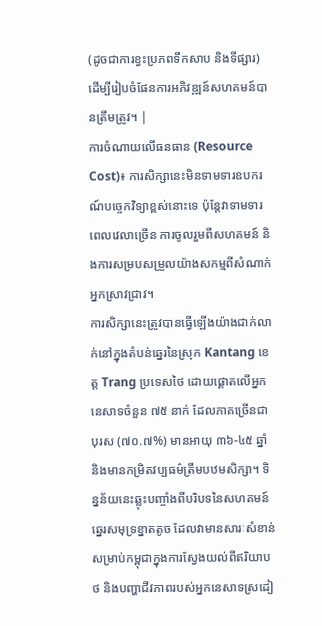(ដូចជាការខ្វះប្រភពទឹកសាប និងទីផ្សារ) ដើម្បីរៀបចំផែនការអភិវឌ្ឍន៍សហគមន៍បានត្រឹមត្រូវ។ |
ការចំណាយលើធនធាន (Resource Cost)៖ ការសិក្សានេះមិនទាមទារឧបករណ៍បច្ចេកវិទ្យាខ្ពស់នោះទេ ប៉ុន្តែវាទាមទារពេលវេលាច្រើន ការចូលរួមពីសហគមន៍ និងការសម្របសម្រួលយ៉ាងសកម្មពីសំណាក់អ្នកស្រាវជ្រាវ។
ការសិក្សានេះត្រូវបានធ្វើឡើងយ៉ាងជាក់លាក់នៅក្នុងតំបន់ឆ្នេរនៃស្រុក Kantang ខេត្ត Trang ប្រទេសថៃ ដោយផ្តោតលើអ្នកនេសាទចំនួន ៧៥ នាក់ ដែលភាគច្រើនជាបុរស (៧០.៧%) មានអាយុ ៣៦-៤៥ ឆ្នាំ និងមានកម្រិតវប្បធម៌ត្រឹមបឋមសិក្សា។ ទិន្នន័យនេះឆ្លុះបញ្ចាំងពីបរិបទនៃសហគមន៍ឆ្នេរសមុទ្រខ្នាតតូច ដែលវាមានសារៈសំខាន់សម្រាប់កម្ពុជាក្នុងការស្វែងយល់ពីឥរិយាបថ និងបញ្ហាជីវភាពរបស់អ្នកនេសាទស្រដៀ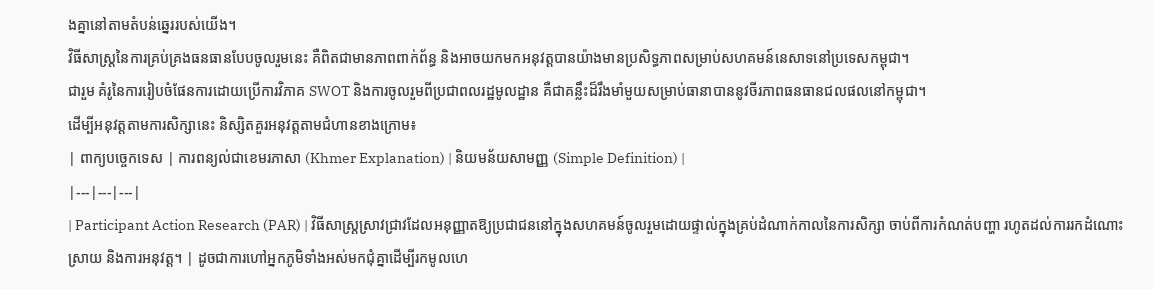ងគ្នានៅតាមតំបន់ឆ្នេររបស់យើង។
វិធីសាស្ត្រនៃការគ្រប់គ្រងធនធានបែបចូលរួមនេះ គឺពិតជាមានភាពពាក់ព័ន្ធ និងអាចយកមកអនុវត្តបានយ៉ាងមានប្រសិទ្ធភាពសម្រាប់សហគមន៍នេសាទនៅប្រទេសកម្ពុជា។
ជារួម គំរូនៃការរៀបចំផែនការដោយប្រើការវិភាគ SWOT និងការចូលរួមពីប្រជាពលរដ្ឋមូលដ្ឋាន គឺជាគន្លឹះដ៏រឹងមាំមួយសម្រាប់ធានាបាននូវចីរភាពធនធានជលផលនៅកម្ពុជា។
ដើម្បីអនុវត្តតាមការសិក្សានេះ និស្សិតគួរអនុវត្តតាមជំហានខាងក្រោម៖
| ពាក្យបច្ចេកទេស | ការពន្យល់ជាខេមរភាសា (Khmer Explanation) | និយមន័យសាមញ្ញ (Simple Definition) |
|---|---|---|
| Participant Action Research (PAR) | វិធីសាស្ត្រស្រាវជ្រាវដែលអនុញ្ញាតឱ្យប្រជាជននៅក្នុងសហគមន៍ចូលរួមដោយផ្ទាល់ក្នុងគ្រប់ដំណាក់កាលនៃការសិក្សា ចាប់ពីការកំណត់បញ្ហា រហូតដល់ការរកដំណោះស្រាយ និងការអនុវត្ត។ | ដូចជាការហៅអ្នកភូមិទាំងអស់មកជុំគ្នាដើម្បីរកមូលហេ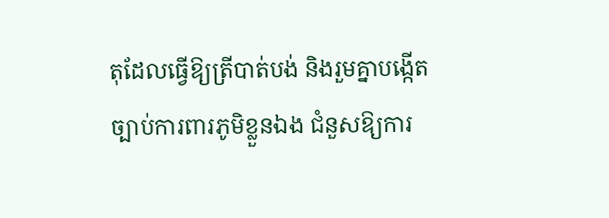តុដែលធ្វើឱ្យត្រីបាត់បង់ និងរួមគ្នាបង្កើតច្បាប់ការពារភូមិខ្លួនឯង ជំនួសឱ្យការ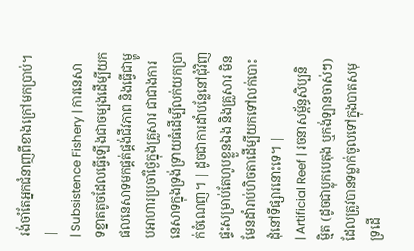រង់ចាំតែអ្នកជំនាញពីខាងក្រៅមកប្រាប់។ |
| Subsistence Fishery | ការនេសាទខ្នាតតូចដែលធ្វើឡើងជាចម្បងដើម្បីយកផលនេសាទមកផ្គត់ផ្គង់ជីវភាព និងធ្វើជាម្ហូបអាហារប្រចាំថ្ងៃក្នុងគ្រួសារ ជាជាងការនេសាទក្នុងទ្រង់ទ្រាយធំដើម្បីលក់យកប្រាក់ចំណេញ។ | ដូចជាការដាំបន្លែនៅជុំវិញផ្ទះសម្រាប់តែហូបខ្លួនឯង និងគ្រួសារ មិនមែនដាំរាប់ហិចតាដើម្បីយកទៅលក់បោះដុំនៅទីផ្សារនោះទេ។ |
| Artificial Reef | រចនាសម្ព័ន្ធសិប្បនិម្មិត (ដូចជាប្លុកបេតុង ឬកង់ឡានចាស់ៗ) ដែលត្រូវបានទម្លាក់ចូលទៅក្នុងបាតសមុទ្រដើ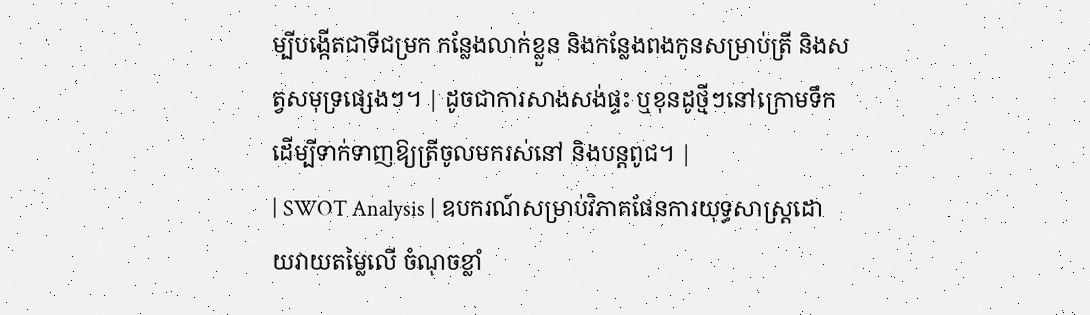ម្បីបង្កើតជាទីជម្រក កន្លែងលាក់ខ្លួន និងកន្លែងពងកូនសម្រាប់ត្រី និងសត្វសមុទ្រផ្សេងៗ។ | ដូចជាការសាងសង់ផ្ទះ ឬខុនដូថ្មីៗនៅក្រោមទឹក ដើម្បីទាក់ទាញឱ្យត្រីចូលមករស់នៅ និងបន្តពូជ។ |
| SWOT Analysis | ឧបករណ៍សម្រាប់វិភាគផែនការយុទ្ធសាស្ត្រដោយវាយតម្លៃលើ ចំណុចខ្លាំ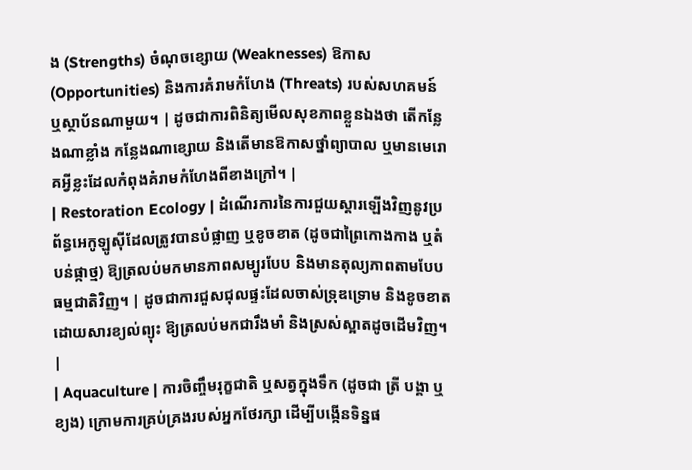ង (Strengths) ចំណុចខ្សោយ (Weaknesses) ឱកាស (Opportunities) និងការគំរាមកំហែង (Threats) របស់សហគមន៍ ឬស្ថាប័នណាមួយ។ | ដូចជាការពិនិត្យមើលសុខភាពខ្លួនឯងថា តើកន្លែងណាខ្លាំង កន្លែងណាខ្សោយ និងតើមានឱកាសថ្នាំព្យាបាល ឬមានមេរោគអ្វីខ្លះដែលកំពុងគំរាមកំហែងពីខាងក្រៅ។ |
| Restoration Ecology | ដំណើរការនៃការជួយស្តារឡើងវិញនូវប្រព័ន្ធអេកូឡូស៊ីដែលត្រូវបានបំផ្លាញ ឬខូចខាត (ដូចជាព្រៃកោងកាង ឬតំបន់ផ្កាថ្ម) ឱ្យត្រលប់មកមានភាពសម្បូរបែប និងមានតុល្យភាពតាមបែបធម្មជាតិវិញ។ | ដូចជាការជួសជុលផ្ទះដែលចាស់ទ្រុឌទ្រោម និងខូចខាតដោយសារខ្យល់ព្យុះ ឱ្យត្រលប់មកជារឹងមាំ និងស្រស់ស្អាតដូចដើមវិញ។ |
| Aquaculture | ការចិញ្ចឹមរុក្ខជាតិ ឬសត្វក្នុងទឹក (ដូចជា ត្រី បង្គា ឬខ្យង) ក្រោមការគ្រប់គ្រងរបស់អ្នកថែរក្សា ដើម្បីបង្កើនទិន្នផ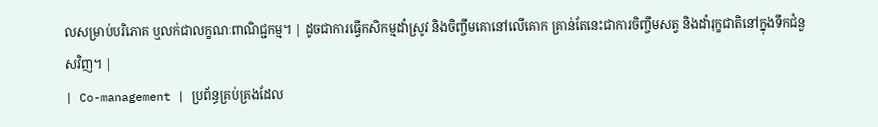លសម្រាប់បរិភោគ ឬលក់ជាលក្ខណៈពាណិជ្ជកម្ម។ | ដូចជាការធ្វើកសិកម្មដាំស្រូវ និងចិញ្ចឹមគោនៅលើគោក គ្រាន់តែនេះជាការចិញ្ចឹមសត្វ និងដាំរុក្ខជាតិនៅក្នុងទឹកជំនួសវិញ។ |
| Co-management | ប្រព័ន្ធគ្រប់គ្រងដែល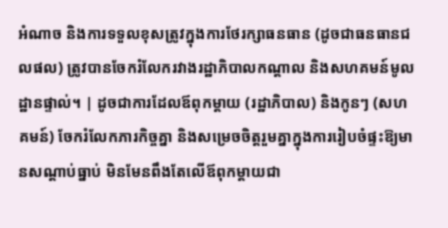អំណាច និងការទទួលខុសត្រូវក្នុងការថែរក្សាធនធាន (ដូចជាធនធានជលផល) ត្រូវបានចែករំលែករវាងរដ្ឋាភិបាលកណ្តាល និងសហគមន៍មូលដ្ឋានផ្ទាល់។ | ដូចជាការដែលឪពុកម្តាយ (រដ្ឋាភិបាល) និងកូនៗ (សហគមន៍) ចែករំលែកភារកិច្ចគ្នា និងសម្រេចចិត្តរួមគ្នាក្នុងការរៀបចំផ្ទះឱ្យមានសណ្តាប់ធ្នាប់ មិនមែនពឹងតែលើឪពុកម្តាយជា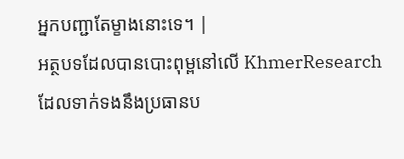អ្នកបញ្ជាតែម្ខាងនោះទេ។ |
អត្ថបទដែលបានបោះពុម្ពនៅលើ KhmerResearch ដែលទាក់ទងនឹងប្រធានប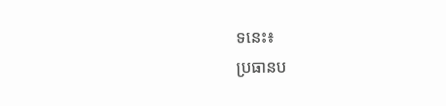ទនេះ៖
ប្រធានប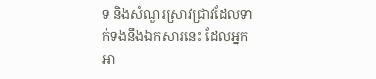ទ និងសំណួរស្រាវជ្រាវដែលទាក់ទងនឹងឯកសារនេះ ដែលអ្នកអា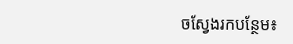ចស្វែងរកបន្ថែម៖